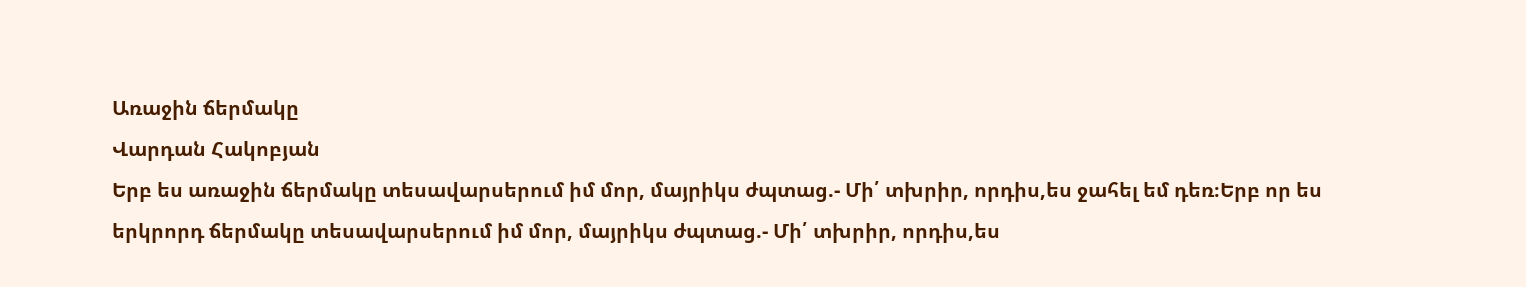Առաջին ճերմակը
Վարդան Հակոբյան
Երբ ես առաջին ճերմակը տեսավարսերում իմ մոր, մայրիկս ժպտաց.- Մի՛ տխրիր, որդիս,ես ջահել եմ դեռ։Երբ որ ես երկրորդ ճերմակը տեսավարսերում իմ մոր, մայրիկս ժպտաց.- Մի՛ տխրիր, որդիս,ես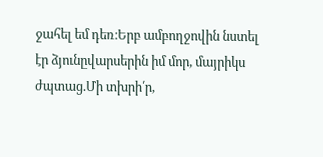ջահել եմ դեռ։Երբ ամբողջովին նստել էր ձյունըվարսերին իմ մոր, մայրիկս ժպտաց.Մի տխրի՛ր,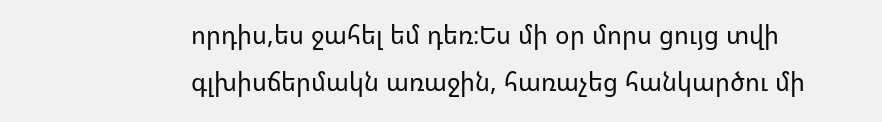որդիս,ես ջահել եմ դեռ։Ես մի օր մորս ցույց տվի գլխիսճերմակն առաջին, հառաչեց հանկարծու մի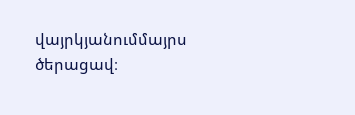վայրկյանումմայրս ծերացավ։